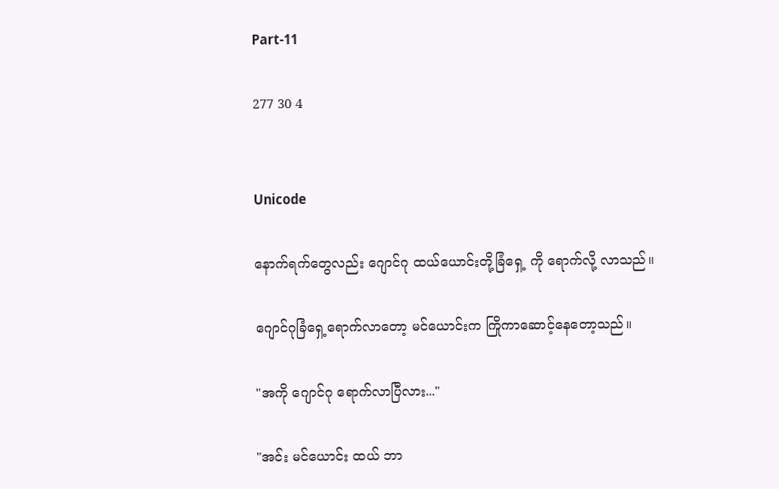Part-11

277 30 4


Unicode

နောက်ရက်တွေလည်း ဂျောင်ဂု ထယ်ယောင်းတို့ခြံရှေ့ ကို ရောက်လို့ လာသည်။

ဂျောင်ဂုခြံရှေ့ရောက်လာတော့ မင်ယောင်းက ကြိုကာဆောင့်နေတော့သည်။

"အကို ဂျောင်ဂု ရောက်လာပြီလား..."

"အင်း မင်ယောင်း ထယ် ဘာ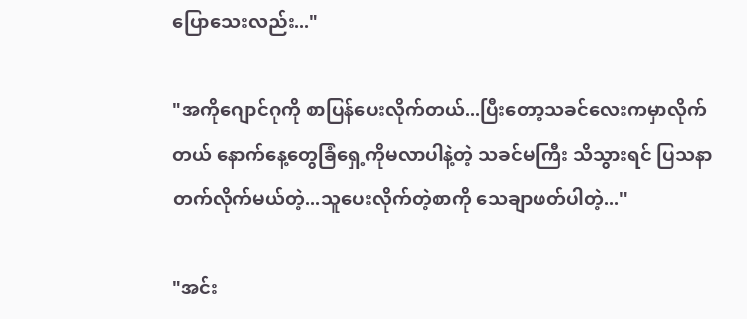ပြောသေးလည်း..."

"အကိုဂျောင်ဂုကို စာပြန်ပေးလိုက်တယ်...ပြီးတော့သခင်လေးကမှာလိုက်တယ် နောက်နေ့တွေခြံရှေ့ကိုမလာပါနဲ့တဲ့ သခင်မကြီး သိသွားရင် ပြသနာတက်လိုက်မယ်တဲ့...သူပေးလိုက်တဲ့စာကို သေချာဖတ်ပါတဲ့..."

"အင်း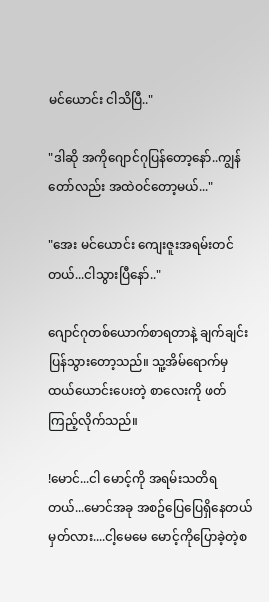မင်ယောင်း ငါသိပြီ.."

"ဒါဆို အကိုဂျောင်ဂုပြန်တော့နော်..ကျွန်တော်လည်း အထဲဝင်တော့မယ်..."

"အေး မင်ယောင်း ကျေးဇူးအရမ်းတင်တယ်...ငါသွားပြီနော်.."

ဂျောင်ဂုတစ်ယောက်စာရတာနဲ့ ချက်ချင်းပြန်သွားတော့သည်။ သူ့အိမ်ရောက်မှ ထယ်ယောင်းပေးတဲ့ စာလေးကို ဖတ်ကြည့်လိုက်သည်။

!မောင်...ငါ မောင့်ကို အရမ်းသတိရတယ်...မောင်အခု အစဥ်ပြေပြေရှိနေတယ်မှတ်လား....ငါ့မေမေ မောင့်ကိုပြောခဲ့တဲ့စ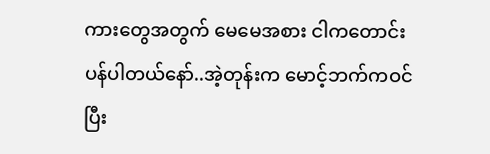ကားတွေအတွက် မေမေအစား ငါကတောင်းပန်ပါတယ်နော်..အဲ့တုန်းက မောင့်ဘက်ကဝင်ပြီး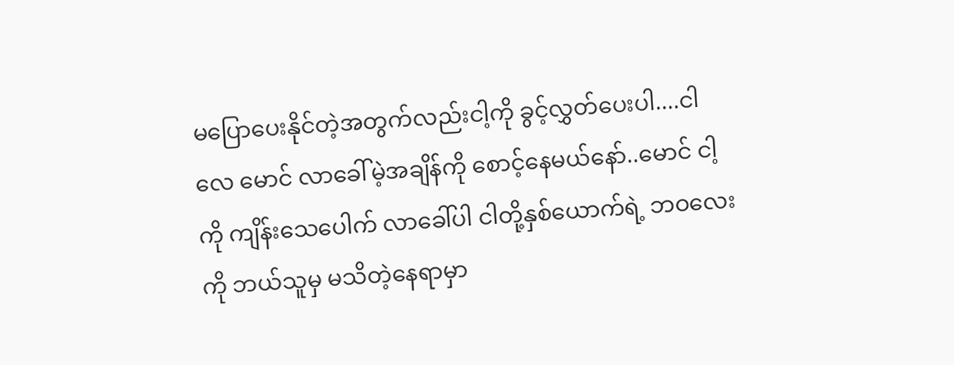မပြောပေးနိုင်တဲ့အတွက်လည်းငါ့ကို ခွင့်လွှတ်ပေးပါ....ငါလေ မောင် လာခေါ်မဲ့အချိန်ကို စောင့်နေမယ်နော်..မောင် ငါ့ကို ကျိန်းသေပေါက် လာခေါ်ပါ ငါတို့နှစ်ယောက်ရဲ့ ဘဝလေးကို ဘယ်သူမှ မသိတဲ့နေရာမှာ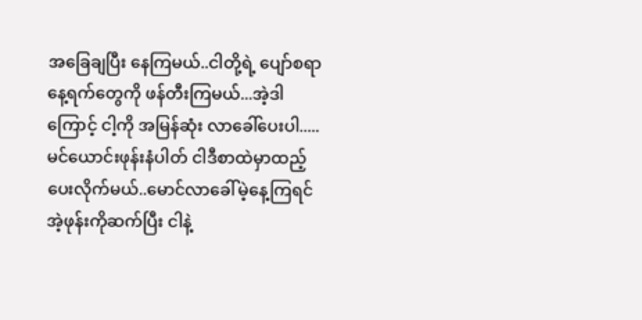အခြေချပြီး နေကြမယ်..ငါတို့ရဲ့ ပျော်စရာနေ့ရက်တွေကို ဖန်တီးကြမယ်...အဲ့ဒါကြောင့် ငါ့ကို အမြန်ဆုံး လာခေါ်ပေးပါ.....မင်ယောင်းဖုန်းနံပါတ် ငါဒီစာထဲမှာထည့်ပေးလိုက်မယ်..မောင်လာခေါ်မဲ့နေ့ကြရင် အဲ့ဖုန်းကိုဆက်ပြီး ငါနဲ့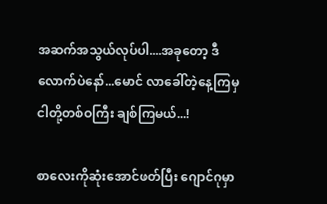အဆက်အသွယ်လုပ်ပါ....အခုတော့ ဒီလောက်ပဲနော်...မောင် လာခေါ်တဲ့နေ့ကြမှ ငါတို့တစ်ဝကြီး ချစ်ကြမယ်...!

စာလေးကိုဆုံးအောင်ဖတ်ပြီး ဂျောင်ဂုမှာ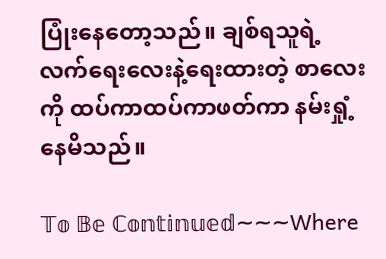ပြုံးနေတော့သည်။ ချစ်ရသူရဲ့ လက်ရေးလေးနဲ့ရေးထားတဲ့ စာလေးကို ထပ်ကာထပ်ကာဖတ်ကာ နမ်းရှုံ့နေမိသည်။

𝕋𝕠 𝔹𝕖 ℂ𝕠𝕟𝕥𝕚𝕟𝕦𝕖𝕕~~~Where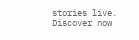stories live. Discover now